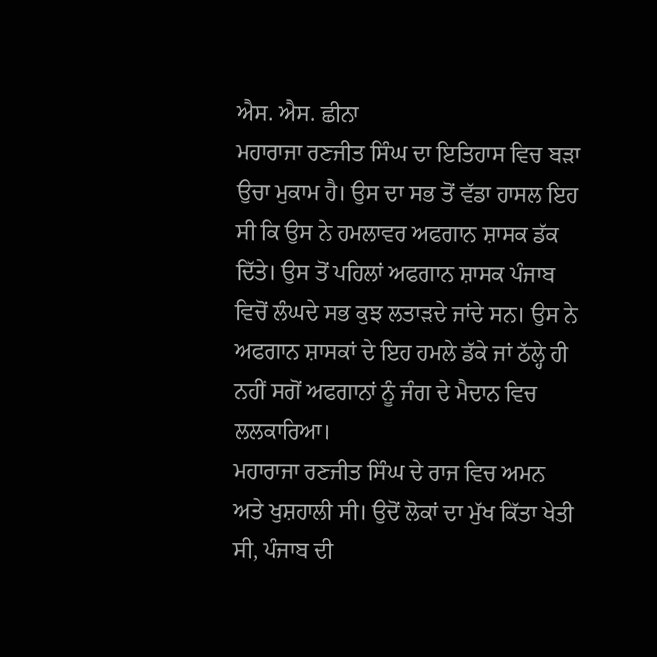ਐਸ. ਐਸ. ਛੀਨਾ
ਮਹਾਰਾਜਾ ਰਣਜੀਤ ਸਿੰਘ ਦਾ ਇਤਿਹਾਸ ਵਿਚ ਬੜਾ ਉਚਾ ਮੁਕਾਮ ਹੈ। ਉਸ ਦਾ ਸਭ ਤੋਂ ਵੱਡਾ ਹਾਸਲ ਇਹ ਸੀ ਕਿ ਉਸ ਨੇ ਹਮਲਾਵਰ ਅਫਗਾਨ ਸ਼ਾਸਕ ਡੱਕ ਦਿੱਤੇ। ਉਸ ਤੋਂ ਪਹਿਲਾਂ ਅਫਗਾਨ ਸ਼ਾਸਕ ਪੰਜਾਬ ਵਿਚੋਂ ਲੰਘਦੇ ਸਭ ਕੁਝ ਲਤਾੜਦੇ ਜਾਂਦੇ ਸਨ। ਉਸ ਨੇ ਅਫਗਾਨ ਸ਼ਾਸਕਾਂ ਦੇ ਇਹ ਹਮਲੇ ਡੱਕੇ ਜਾਂ ਠੱਲ੍ਹੇ ਹੀ ਨਹੀਂ ਸਗੋਂ ਅਫਗਾਨਾਂ ਨੂੰ ਜੰਗ ਦੇ ਮੈਦਾਨ ਵਿਚ ਲਲਕਾਰਿਆ।
ਮਹਾਰਾਜਾ ਰਣਜੀਤ ਸਿੰਘ ਦੇ ਰਾਜ ਵਿਚ ਅਮਨ ਅਤੇ ਖੁਸ਼ਹਾਲੀ ਸੀ। ਉਦੋਂ ਲੋਕਾਂ ਦਾ ਮੁੱਖ ਕਿੱਤਾ ਖੇਤੀ ਸੀ, ਪੰਜਾਬ ਦੀ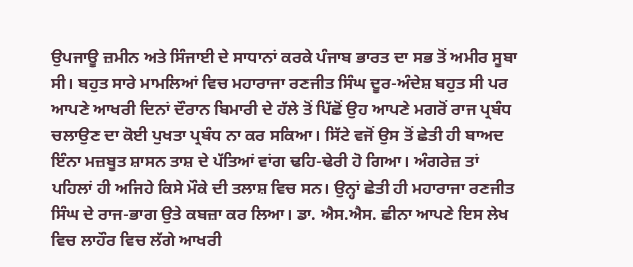ਉਪਜਾਊ ਜ਼ਮੀਨ ਅਤੇ ਸਿੰਜਾਈ ਦੇ ਸਾਧਾਨਾਂ ਕਰਕੇ ਪੰਜਾਬ ਭਾਰਤ ਦਾ ਸਭ ਤੋਂ ਅਮੀਰ ਸੂਬਾ ਸੀ। ਬਹੁਤ ਸਾਰੇ ਮਾਮਲਿਆਂ ਵਿਚ ਮਹਾਰਾਜਾ ਰਣਜੀਤ ਸਿੰਘ ਦੂਰ-ਅੰਦੇਸ਼ ਬਹੁਤ ਸੀ ਪਰ ਆਪਣੇ ਆਖਰੀ ਦਿਨਾਂ ਦੌਰਾਨ ਬਿਮਾਰੀ ਦੇ ਹੱਲੇ ਤੋਂ ਪਿੱਛੋਂ ਉਹ ਆਪਣੇ ਮਗਰੋਂ ਰਾਜ ਪ੍ਰਬੰਧ ਚਲਾਉਣ ਦਾ ਕੋਈ ਪੁਖਤਾ ਪ੍ਰਬੰਧ ਨਾ ਕਰ ਸਕਿਆ। ਸਿੱਟੇ ਵਜੋਂ ਉਸ ਤੋਂ ਛੇਤੀ ਹੀ ਬਾਅਦ ਇੰਨਾ ਮਜ਼ਬੂਤ ਸ਼ਾਸਨ ਤਾਸ਼ ਦੇ ਪੱਤਿਆਂ ਵਾਂਗ ਢਹਿ-ਢੇਰੀ ਹੋ ਗਿਆ। ਅੰਗਰੇਜ਼ ਤਾਂ ਪਹਿਲਾਂ ਹੀ ਅਜਿਹੇ ਕਿਸੇ ਮੌਕੇ ਦੀ ਤਲਾਸ਼ ਵਿਚ ਸਨ। ਉਨ੍ਹਾਂ ਛੇਤੀ ਹੀ ਮਹਾਰਾਜਾ ਰਣਜੀਤ ਸਿੰਘ ਦੇ ਰਾਜ-ਭਾਗ ਉਤੇ ਕਬਜ਼ਾ ਕਰ ਲਿਆ। ਡਾ. ਐਸ.ਐਸ. ਛੀਨਾ ਆਪਣੇ ਇਸ ਲੇਖ ਵਿਚ ਲਾਹੌਰ ਵਿਚ ਲੱਗੇ ਆਖਰੀ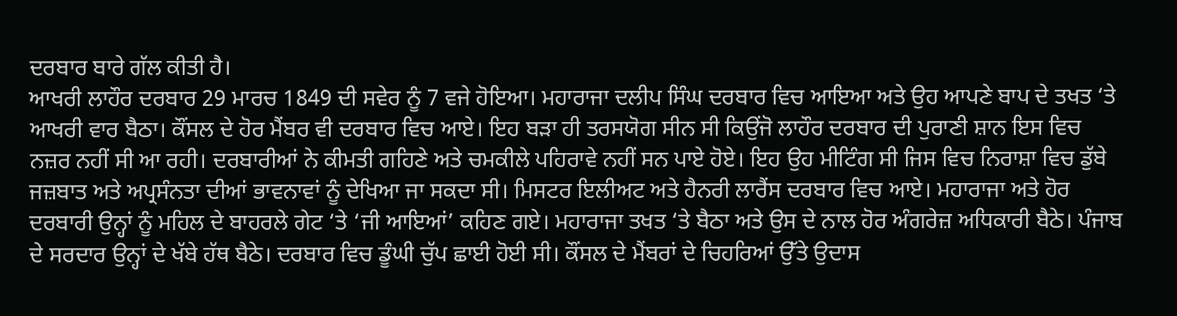ਦਰਬਾਰ ਬਾਰੇ ਗੱਲ ਕੀਤੀ ਹੈ।
ਆਖਰੀ ਲਾਹੌਰ ਦਰਬਾਰ 29 ਮਾਰਚ 1849 ਦੀ ਸਵੇਰ ਨੂੰ 7 ਵਜੇ ਹੋਇਆ। ਮਹਾਰਾਜਾ ਦਲੀਪ ਸਿੰਘ ਦਰਬਾਰ ਵਿਚ ਆਇਆ ਅਤੇ ਉਹ ਆਪਣੇ ਬਾਪ ਦੇ ਤਖਤ ‘ਤੇ ਆਖਰੀ ਵਾਰ ਬੈਠਾ। ਕੌਂਸਲ ਦੇ ਹੋਰ ਮੈਂਬਰ ਵੀ ਦਰਬਾਰ ਵਿਚ ਆਏ। ਇਹ ਬੜਾ ਹੀ ਤਰਸਯੋਗ ਸੀਨ ਸੀ ਕਿਉਂਜੋ ਲਾਹੌਰ ਦਰਬਾਰ ਦੀ ਪੁਰਾਣੀ ਸ਼ਾਨ ਇਸ ਵਿਚ ਨਜ਼ਰ ਨਹੀਂ ਸੀ ਆ ਰਹੀ। ਦਰਬਾਰੀਆਂ ਨੇ ਕੀਮਤੀ ਗਹਿਣੇ ਅਤੇ ਚਮਕੀਲੇ ਪਹਿਰਾਵੇ ਨਹੀਂ ਸਨ ਪਾਏ ਹੋਏ। ਇਹ ਉਹ ਮੀਟਿੰਗ ਸੀ ਜਿਸ ਵਿਚ ਨਿਰਾਸ਼ਾ ਵਿਚ ਡੁੱਬੇ ਜਜ਼ਬਾਤ ਅਤੇ ਅਪ੍ਰਸੰਨਤਾ ਦੀਆਂ ਭਾਵਨਾਵਾਂ ਨੂੰ ਦੇਖਿਆ ਜਾ ਸਕਦਾ ਸੀ। ਮਿਸਟਰ ਇਲੀਅਟ ਅਤੇ ਹੈਨਰੀ ਲਾਰੈਂਸ ਦਰਬਾਰ ਵਿਚ ਆਏ। ਮਹਾਰਾਜਾ ਅਤੇ ਹੋਰ ਦਰਬਾਰੀ ਉਨ੍ਹਾਂ ਨੂੰ ਮਹਿਲ ਦੇ ਬਾਹਰਲੇ ਗੇਟ ‘ਤੇ ‘ਜੀ ਆਇਆਂ’ ਕਹਿਣ ਗਏ। ਮਹਾਰਾਜਾ ਤਖਤ ‘ਤੇ ਬੈਠਾ ਅਤੇ ਉਸ ਦੇ ਨਾਲ ਹੋਰ ਅੰਗਰੇਜ਼ ਅਧਿਕਾਰੀ ਬੈਠੇ। ਪੰਜਾਬ ਦੇ ਸਰਦਾਰ ਉਨ੍ਹਾਂ ਦੇ ਖੱਬੇ ਹੱਥ ਬੈਠੇ। ਦਰਬਾਰ ਵਿਚ ਡੂੰਘੀ ਚੁੱਪ ਛਾਈ ਹੋਈ ਸੀ। ਕੌਂਸਲ ਦੇ ਮੈਂਬਰਾਂ ਦੇ ਚਿਹਰਿਆਂ ਉੱਤੇ ਉਦਾਸ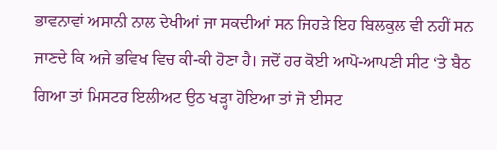ਭਾਵਨਾਵਾਂ ਅਸਾਨੀ ਨਾਲ ਦੇਖੀਆਂ ਜਾ ਸਕਦੀਆਂ ਸਨ ਜਿਹੜੇ ਇਹ ਬਿਲਕੁਲ ਵੀ ਨਹੀਂ ਸਨ ਜਾਣਦੇ ਕਿ ਅਜੇ ਭਵਿਖ ਵਿਚ ਕੀ-ਕੀ ਹੋਣਾ ਹੈ। ਜਦੋਂ ਹਰ ਕੋਈ ਆਪੋ-ਆਪਣੀ ਸੀਟ ‘ਤੇ ਬੈਠ ਗਿਆ ਤਾਂ ਮਿਸਟਰ ਇਲੀਅਟ ਉਠ ਖੜ੍ਹਾ ਹੋਇਆ ਤਾਂ ਜੋ ਈਸਟ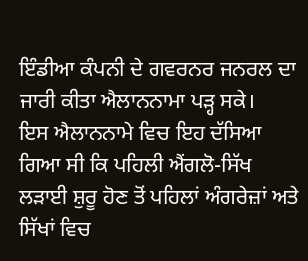ਇੰਡੀਆ ਕੰਪਨੀ ਦੇ ਗਵਰਨਰ ਜਨਰਲ ਦਾ ਜਾਰੀ ਕੀਤਾ ਐਲਾਨਨਾਮਾ ਪੜ੍ਹ ਸਕੇ।
ਇਸ ਐਲਾਨਨਾਮੇ ਵਿਚ ਇਹ ਦੱਸਿਆ ਗਿਆ ਸੀ ਕਿ ਪਹਿਲੀ ਐਂਗਲੋ-ਸਿੱਖ ਲੜਾਈ ਸ਼ੁਰੂ ਹੋਣ ਤੋਂ ਪਹਿਲਾਂ ਅੰਗਰੇਜ਼ਾਂ ਅਤੇ ਸਿੱਖਾਂ ਵਿਚ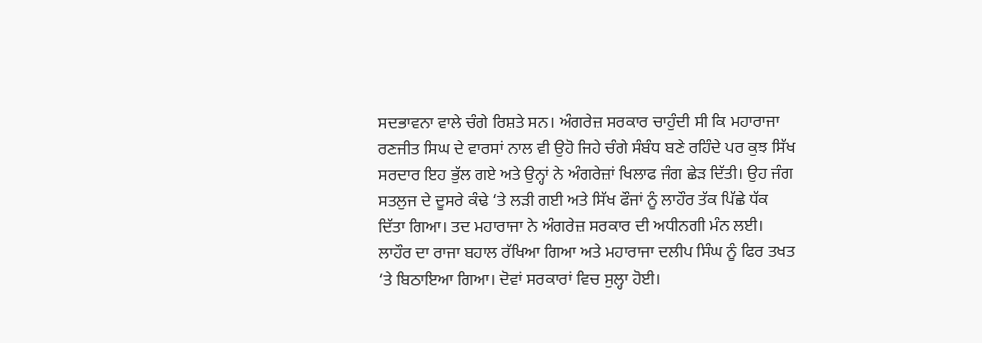ਸਦਭਾਵਨਾ ਵਾਲੇ ਚੰਗੇ ਰਿਸ਼ਤੇ ਸਨ। ਅੰਗਰੇਜ਼ ਸਰਕਾਰ ਚਾਹੁੰਦੀ ਸੀ ਕਿ ਮਹਾਰਾਜਾ ਰਣਜੀਤ ਸਿਘ ਦੇ ਵਾਰਸਾਂ ਨਾਲ ਵੀ ਉਹੋ ਜਿਹੇ ਚੰਗੇ ਸੰਬੰਧ ਬਣੇ ਰਹਿੰਦੇ ਪਰ ਕੁਝ ਸਿੱਖ ਸਰਦਾਰ ਇਹ ਭੁੱਲ ਗਏ ਅਤੇ ਉਨ੍ਹਾਂ ਨੇ ਅੰਗਰੇਜ਼ਾਂ ਖਿਲਾਫ ਜੰਗ ਛੇੜ ਦਿੱਤੀ। ਉਹ ਜੰਗ ਸਤਲੁਜ ਦੇ ਦੂਸਰੇ ਕੰਢੇ ‘ਤੇ ਲੜੀ ਗਈ ਅਤੇ ਸਿੱਖ ਫੌਜਾਂ ਨੂੰ ਲਾਹੌਰ ਤੱਕ ਪਿੱਛੇ ਧੱਕ ਦਿੱਤਾ ਗਿਆ। ਤਦ ਮਹਾਰਾਜਾ ਨੇ ਅੰਗਰੇਜ਼ ਸਰਕਾਰ ਦੀ ਅਧੀਨਗੀ ਮੰਨ ਲਈ। ਲਾਹੌਰ ਦਾ ਰਾਜਾ ਬਹਾਲ ਰੱਖਿਆ ਗਿਆ ਅਤੇ ਮਹਾਰਾਜਾ ਦਲੀਪ ਸਿੰਘ ਨੂੰ ਫਿਰ ਤਖਤ ‘ਤੇ ਬਿਠਾਇਆ ਗਿਆ। ਦੋਵਾਂ ਸਰਕਾਰਾਂ ਵਿਚ ਸੁਲ੍ਹਾ ਹੋਈ।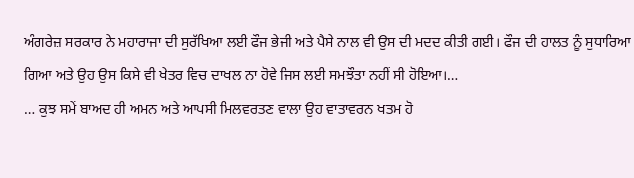ਅੰਗਰੇਜ਼ ਸਰਕਾਰ ਨੇ ਮਹਾਰਾਜਾ ਦੀ ਸੁਰੱਖਿਆ ਲਈ ਫੌਜ ਭੇਜੀ ਅਤੇ ਪੈਸੇ ਨਾਲ ਵੀ ਉਸ ਦੀ ਮਦਦ ਕੀਤੀ ਗਈ। ਫੌਜ ਦੀ ਹਾਲਤ ਨੂੰ ਸੁਧਾਰਿਆ ਗਿਆ ਅਤੇ ਉਹ ਉਸ ਕਿਸੇ ਵੀ ਖੇਤਰ ਵਿਚ ਦਾਖਲ ਨਾ ਹੋਵੇ ਜਿਸ ਲਈ ਸਮਝੌਤਾ ਨਹੀਂ ਸੀ ਹੋਇਆ।…
… ਕੁਝ ਸਮੇਂ ਬਾਅਦ ਹੀ ਅਮਨ ਅਤੇ ਆਪਸੀ ਮਿਲਵਰਤਣ ਵਾਲਾ ਉਹ ਵਾਤਾਵਰਨ ਖਤਮ ਹੋ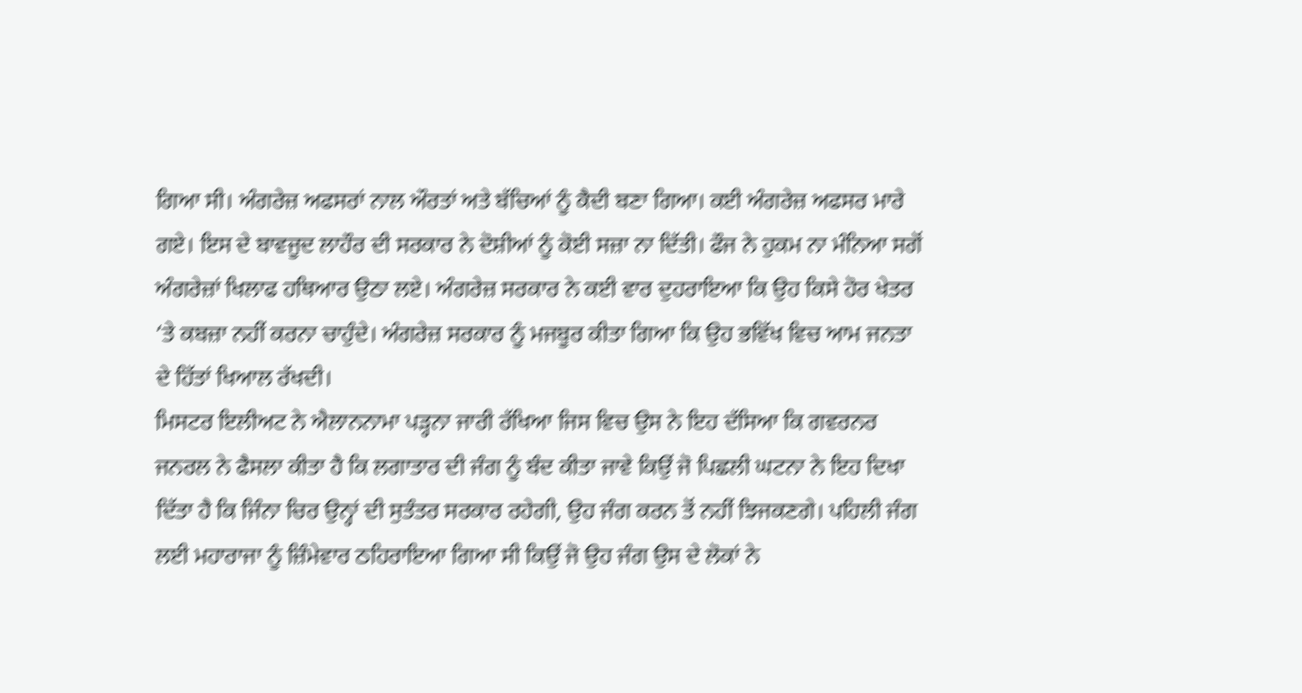ਗਿਆ ਸੀ। ਅੰਗਰੇਜ਼ ਅਫਸਰਾਂ ਨਾਲ ਔਰਤਾਂ ਅਤੇ ਬੱਚਿਆਂ ਨੂੰ ਕੈਦੀ ਬਣਾ ਗਿਆ। ਕਈ ਅੰਗਰੇਜ਼ ਅਫਸਰ ਮਾਰੇ ਗਏ। ਇਸ ਦੇ ਬਾਵਜੂਦ ਲਾਹੌਰ ਦੀ ਸਰਕਾਰ ਨੇ ਦੋਸ਼ੀਆਂ ਨੂੰ ਕੋਈ ਸਜ਼ਾ ਨਾ ਦਿੱਤੀ। ਫੌਜ ਨੇ ਹੁਕਮ ਨਾ ਮੰਨਿਆ ਸਗੋਂ ਅੰਗਰੇਜ਼ਾਂ ਖਿਲਾਫ ਹਥਿਆਰ ਉਠਾ ਲਏ। ਅੰਗਰੇਜ਼ ਸਰਕਾਰ ਨੇ ਕਈ ਵਾਰ ਦੁਹਰਾਇਆ ਕਿ ਉਹ ਕਿਸੇ ਹੋਰ ਖੇਤਰ ‘ਤੇ ਕਬਜ਼ਾ ਨਹੀਂ ਕਰਨਾ ਚਾਹੁੰਦੇ। ਅੰਗਰੇਜ਼ ਸਰਕਾਰ ਨੂੰ ਮਜਬੂਰ ਕੀਤਾ ਗਿਆ ਕਿ ਉਹ ਭਵਿੱਖ ਵਿਚ ਆਮ ਜਨਤਾ ਦੇ ਹਿੱਤਾਂ ਖਿਆਲ ਰੱਖਦੀ।
ਮਿਸਟਰ ਇਲੀਅਟ ਨੇ ਐਲਾਨਨਾਮਾ ਪੜ੍ਹਨਾ ਜਾਰੀ ਰੱਖਿਆ ਜਿਸ ਵਿਚ ਉਸ ਨੇ ਇਹ ਦੱਸਿਆ ਕਿ ਗਵਰਨਰ ਜਨਰਲ ਨੇ ਫੈਸਲਾ ਕੀਤਾ ਹੈ ਕਿ ਲਗਾਤਾਰ ਦੀ ਜੰਗ ਨੂੰ ਬੰਦ ਕੀਤਾ ਜਾਵੇ ਕਿਉਂ ਜੋ ਪਿਛਲੀ ਘਟਨਾ ਨੇ ਇਹ ਦਿਖਾ ਦਿੱਤਾ ਹੈ ਕਿ ਜਿੰਨਾ ਚਿਰ ਉਨ੍ਹਾਂ ਦੀ ਸੁਤੰਤਰ ਸਰਕਾਰ ਰਹੇਗੀ, ਉਹ ਜੰਗ ਕਰਨ ਤੋਂ ਨਹੀਂ ਝਿਜਕਣਗੇ। ਪਹਿਲੀ ਜੰਗ ਲਈ ਮਹਾਰਾਜਾ ਨੂੰ ਜ਼ਿੰਮੇਵਾਰ ਠਹਿਰਾਇਆ ਗਿਆ ਸੀ ਕਿਉਂ ਜੋ ਉਹ ਜੰਗ ਉਸ ਦੇ ਲੋਕਾਂ ਨੇ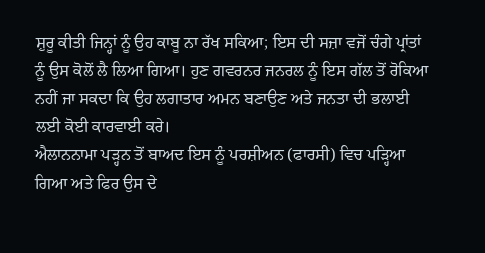ਸ਼ੁਰੂ ਕੀਤੀ ਜਿਨ੍ਹਾਂ ਨੂੰ ਉਹ ਕਾਬੂ ਨਾ ਰੱਖ ਸਕਿਆ; ਇਸ ਦੀ ਸਜ਼ਾ ਵਜੋਂ ਚੰਗੇ ਪ੍ਰਾਂਤਾਂ ਨੂੰ ਉਸ ਕੋਲੋਂ ਲੈ ਲਿਆ ਗਿਆ। ਹੁਣ ਗਵਰਨਰ ਜਨਰਲ ਨੂੰ ਇਸ ਗੱਲ ਤੋਂ ਰੋਕਿਆ ਨਹੀਂ ਜਾ ਸਕਦਾ ਕਿ ਉਹ ਲਗਾਤਾਰ ਅਮਨ ਬਣਾਉਣ ਅਤੇ ਜਨਤਾ ਦੀ ਭਲਾਈ ਲਈ ਕੋਈ ਕਾਰਵਾਈ ਕਰੇ।
ਐਲਾਨਨਾਮਾ ਪੜ੍ਹਨ ਤੋਂ ਬਾਅਦ ਇਸ ਨੂੰ ਪਰਸ਼ੀਅਨ (ਫਾਰਸੀ) ਵਿਚ ਪੜ੍ਹਿਆ ਗਿਆ ਅਤੇ ਫਿਰ ਉਸ ਦੇ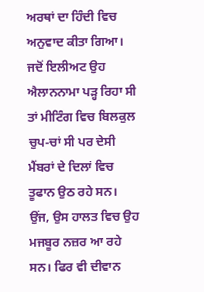ਅਰਥਾਂ ਦਾ ਹਿੰਦੀ ਵਿਚ ਅਨੁਵਾਦ ਕੀਤਾ ਗਿਆ। ਜਦੋਂ ਇਲੀਅਟ ਉਹ ਐਲਾਨਨਾਮਾ ਪੜ੍ਹ ਰਿਹਾ ਸੀ ਤਾਂ ਮੀਟਿੰਗ ਵਿਚ ਬਿਲਕੁਲ ਚੁਪ-ਚਾਂ ਸੀ ਪਰ ਦੇਸੀ ਮੈਂਬਰਾਂ ਦੇ ਦਿਲਾਂ ਵਿਚ ਤੂਫਾਨ ਉਠ ਰਹੇ ਸਨ। ਉਂਜ, ਉਸ ਹਾਲਤ ਵਿਚ ਉਹ ਮਜਬੂਰ ਨਜ਼ਰ ਆ ਰਹੇ ਸਨ। ਫਿਰ ਵੀ ਦੀਵਾਨ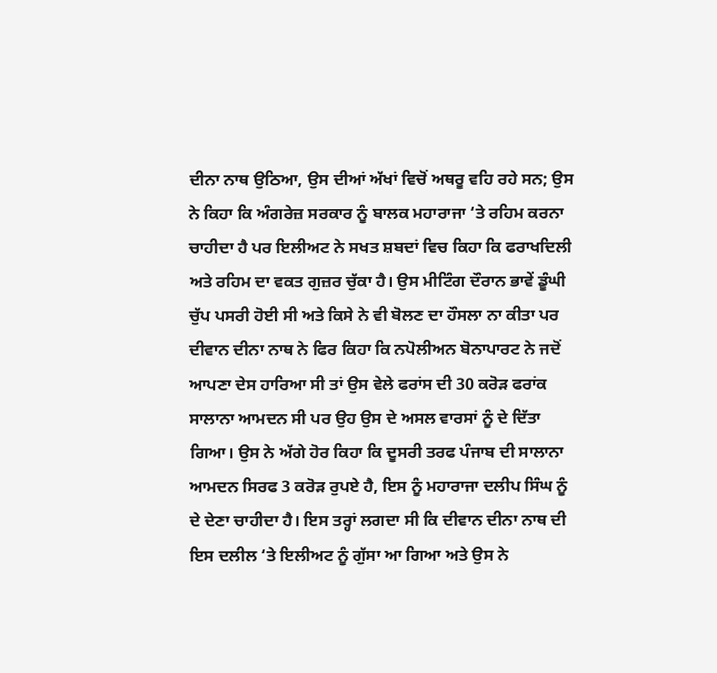ਦੀਨਾ ਨਾਥ ਉਠਿਆ, ਉਸ ਦੀਆਂ ਅੱਖਾਂ ਵਿਚੋਂ ਅਥਰੂ ਵਹਿ ਰਹੇ ਸਨ; ਉਸ ਨੇ ਕਿਹਾ ਕਿ ਅੰਗਰੇਜ਼ ਸਰਕਾਰ ਨੂੰ ਬਾਲਕ ਮਹਾਰਾਜਾ ‘ਤੇ ਰਹਿਮ ਕਰਨਾ ਚਾਹੀਦਾ ਹੈ ਪਰ ਇਲੀਅਟ ਨੇ ਸਖਤ ਸ਼ਬਦਾਂ ਵਿਚ ਕਿਹਾ ਕਿ ਫਰਾਖਦਿਲੀ ਅਤੇ ਰਹਿਮ ਦਾ ਵਕਤ ਗੁਜ਼ਰ ਚੁੱਕਾ ਹੈ। ਉਸ ਮੀਟਿੰਗ ਦੌਰਾਨ ਭਾਵੇਂ ਡੂੰਘੀ ਚੁੱਪ ਪਸਰੀ ਹੋਈ ਸੀ ਅਤੇ ਕਿਸੇ ਨੇ ਵੀ ਬੋਲਣ ਦਾ ਹੌਸਲਾ ਨਾ ਕੀਤਾ ਪਰ ਦੀਵਾਨ ਦੀਨਾ ਨਾਥ ਨੇ ਫਿਰ ਕਿਹਾ ਕਿ ਨਪੋਲੀਅਨ ਬੋਨਾਪਾਰਟ ਨੇ ਜਦੋਂ ਆਪਣਾ ਦੇਸ ਹਾਰਿਆ ਸੀ ਤਾਂ ਉਸ ਵੇਲੇ ਫਰਾਂਸ ਦੀ 30 ਕਰੋੜ ਫਰਾਂਕ ਸਾਲਾਨਾ ਆਮਦਨ ਸੀ ਪਰ ਉਹ ਉਸ ਦੇ ਅਸਲ ਵਾਰਸਾਂ ਨੂੰ ਦੇ ਦਿੱਤਾ ਗਿਆ। ਉਸ ਨੇ ਅੱਗੇ ਹੋਰ ਕਿਹਾ ਕਿ ਦੂਸਰੀ ਤਰਫ ਪੰਜਾਬ ਦੀ ਸਾਲਾਨਾ ਆਮਦਨ ਸਿਰਫ 3 ਕਰੋੜ ਰੁਪਏ ਹੈ, ਇਸ ਨੂੰ ਮਹਾਰਾਜਾ ਦਲੀਪ ਸਿੰਘ ਨੂੰ ਦੇ ਦੇਣਾ ਚਾਹੀਦਾ ਹੈ। ਇਸ ਤਰ੍ਹਾਂ ਲਗਦਾ ਸੀ ਕਿ ਦੀਵਾਨ ਦੀਨਾ ਨਾਥ ਦੀ ਇਸ ਦਲੀਲ ‘ਤੇ ਇਲੀਅਟ ਨੂੰ ਗੁੱਸਾ ਆ ਗਿਆ ਅਤੇ ਉਸ ਨੇ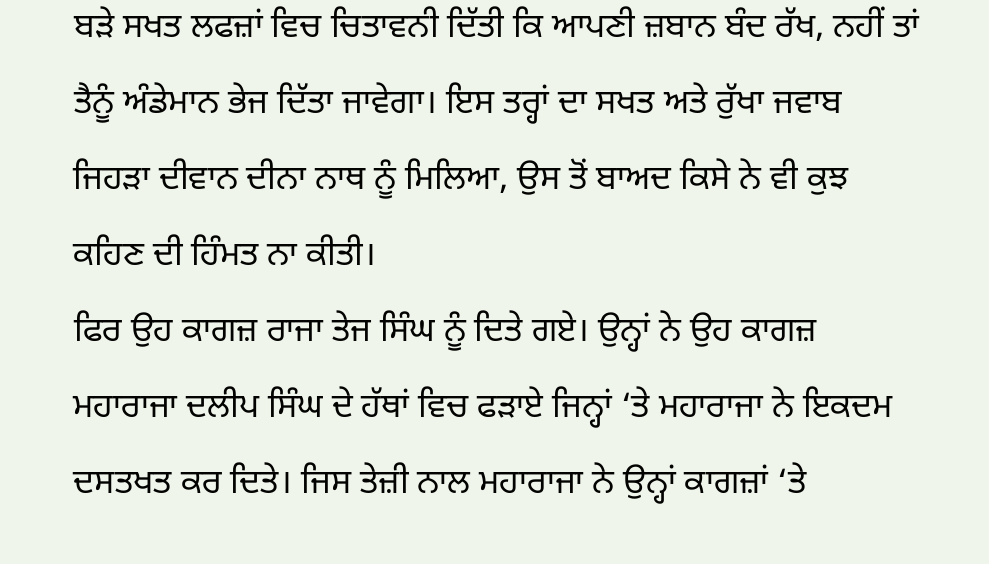ਬੜੇ ਸਖਤ ਲਫਜ਼ਾਂ ਵਿਚ ਚਿਤਾਵਨੀ ਦਿੱਤੀ ਕਿ ਆਪਣੀ ਜ਼ਬਾਨ ਬੰਦ ਰੱਖ, ਨਹੀਂ ਤਾਂ ਤੈਨੂੰ ਅੰਡੇਮਾਨ ਭੇਜ ਦਿੱਤਾ ਜਾਵੇਗਾ। ਇਸ ਤਰ੍ਹਾਂ ਦਾ ਸਖਤ ਅਤੇ ਰੁੱਖਾ ਜਵਾਬ ਜਿਹੜਾ ਦੀਵਾਨ ਦੀਨਾ ਨਾਥ ਨੂੰ ਮਿਲਿਆ, ਉਸ ਤੋਂ ਬਾਅਦ ਕਿਸੇ ਨੇ ਵੀ ਕੁਝ ਕਹਿਣ ਦੀ ਹਿੰਮਤ ਨਾ ਕੀਤੀ।
ਫਿਰ ਉਹ ਕਾਗਜ਼ ਰਾਜਾ ਤੇਜ ਸਿੰਘ ਨੂੰ ਦਿਤੇ ਗਏ। ਉਨ੍ਹਾਂ ਨੇ ਉਹ ਕਾਗਜ਼ ਮਹਾਰਾਜਾ ਦਲੀਪ ਸਿੰਘ ਦੇ ਹੱਥਾਂ ਵਿਚ ਫੜਾਏ ਜਿਨ੍ਹਾਂ ‘ਤੇ ਮਹਾਰਾਜਾ ਨੇ ਇਕਦਮ ਦਸਤਖਤ ਕਰ ਦਿਤੇ। ਜਿਸ ਤੇਜ਼ੀ ਨਾਲ ਮਹਾਰਾਜਾ ਨੇ ਉਨ੍ਹਾਂ ਕਾਗਜ਼ਾਂ ‘ਤੇ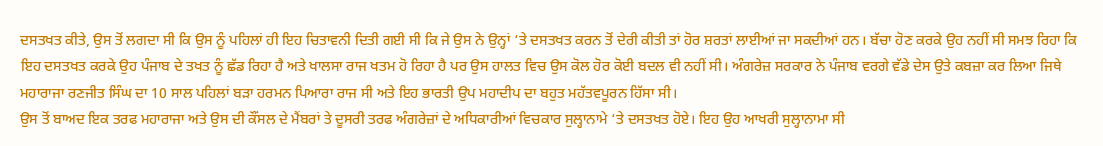ਦਸਤਖਤ ਕੀਤੇ, ਉਸ ਤੋਂ ਲਗਦਾ ਸੀ ਕਿ ਉਸ ਨੂੰ ਪਹਿਲਾਂ ਹੀ ਇਹ ਚਿਤਾਵਨੀ ਦਿਤੀ ਗਈ ਸੀ ਕਿ ਜੇ ਉਸ ਨੇ ਉਨ੍ਹਾਂ ‘ਤੇ ਦਸਤਖਤ ਕਰਨ ਤੋਂ ਦੇਰੀ ਕੀਤੀ ਤਾਂ ਹੋਰ ਸ਼ਰਤਾਂ ਲਾਈਆਂ ਜਾ ਸਕਦੀਆਂ ਹਨ। ਬੱਚਾ ਹੋਣ ਕਰਕੇ ਉਹ ਨਹੀਂ ਸੀ ਸਮਝ ਰਿਹਾ ਕਿ ਇਹ ਦਸਤਖਤ ਕਰਕੇ ਉਹ ਪੰਜਾਬ ਦੇ ਤਖਤ ਨੂੰ ਛੱਡ ਰਿਹਾ ਹੈ ਅਤੇ ਖਾਲਸਾ ਰਾਜ ਖਤਮ ਹੋ ਰਿਹਾ ਹੈ ਪਰ ਉਸ ਹਾਲਤ ਵਿਚ ਉਸ ਕੋਲ ਹੋਰ ਕੋਈ ਬਦਲ ਵੀ ਨਹੀਂ ਸੀ। ਅੰਗਰੇਜ਼ ਸਰਕਾਰ ਨੇ ਪੰਜਾਬ ਵਰਗੇ ਵੱਡੇ ਦੇਸ ਉਤੇ ਕਬਜ਼ਾ ਕਰ ਲਿਆ ਜਿਥੇ ਮਹਾਰਾਜਾ ਰਣਜੀਤ ਸਿੰਘ ਦਾ 10 ਸਾਲ ਪਹਿਲਾਂ ਬੜਾ ਹਰਮਨ ਪਿਆਰਾ ਰਾਜ ਸੀ ਅਤੇ ਇਹ ਭਾਰਤੀ ਉਪ ਮਹਾਦੀਪ ਦਾ ਬਹੁਤ ਮਹੱਤਵਪੂਰਨ ਹਿੱਸਾ ਸੀ।
ਉਸ ਤੋਂ ਬਾਅਦ ਇਕ ਤਰਫ ਮਹਾਰਾਜਾ ਅਤੇ ਉਸ ਦੀ ਕੌਂਸਲ ਦੇ ਮੈਂਬਰਾਂ ਤੇ ਦੂਸਰੀ ਤਰਫ ਅੰਗਰੇਜ਼ਾਂ ਦੇ ਅਧਿਕਾਰੀਆਂ ਵਿਚਕਾਰ ਸੁਲ੍ਹਾਨਾਮੇ ‘ਤੇ ਦਸਤਖਤ ਹੋਏ। ਇਹ ਉਹ ਆਖਰੀ ਸੁਲ੍ਹਾਨਾਮਾ ਸੀ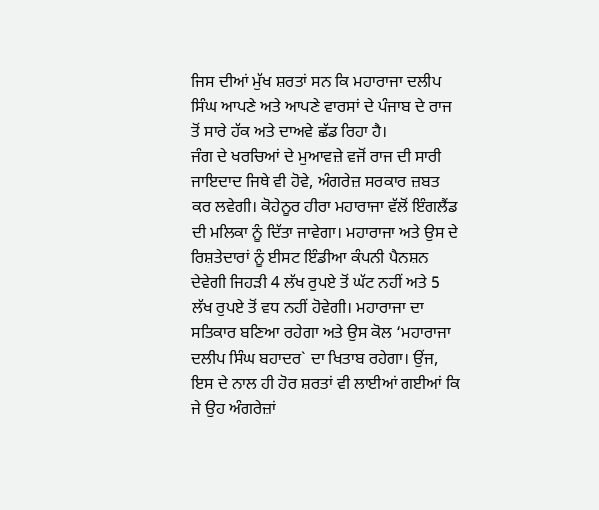ਜਿਸ ਦੀਆਂ ਮੁੱਖ ਸ਼ਰਤਾਂ ਸਨ ਕਿ ਮਹਾਰਾਜਾ ਦਲੀਪ ਸਿੰਘ ਆਪਣੇ ਅਤੇ ਆਪਣੇ ਵਾਰਸਾਂ ਦੇ ਪੰਜਾਬ ਦੇ ਰਾਜ ਤੋਂ ਸਾਰੇ ਹੱਕ ਅਤੇ ਦਾਅਵੇ ਛੱਡ ਰਿਹਾ ਹੈ।
ਜੰਗ ਦੇ ਖਰਚਿਆਂ ਦੇ ਮੁਆਵਜ਼ੇ ਵਜੋਂ ਰਾਜ ਦੀ ਸਾਰੀ ਜਾਇਦਾਦ ਜਿਥੇ ਵੀ ਹੋਵੇ, ਅੰਗਰੇਜ਼ ਸਰਕਾਰ ਜ਼ਬਤ ਕਰ ਲਵੇਗੀ। ਕੋਹੇਨੂਰ ਹੀਰਾ ਮਹਾਰਾਜਾ ਵੱਲੋਂ ਇੰਗਲੈਂਡ ਦੀ ਮਲਿਕਾ ਨੂੰ ਦਿੱਤਾ ਜਾਵੇਗਾ। ਮਹਾਰਾਜਾ ਅਤੇ ਉਸ ਦੇ ਰਿਸ਼ਤੇਦਾਰਾਂ ਨੂੰ ਈਸਟ ਇੰਡੀਆ ਕੰਪਨੀ ਪੈਨਸ਼ਨ ਦੇਵੇਗੀ ਜਿਹੜੀ 4 ਲੱਖ ਰੁਪਏ ਤੋਂ ਘੱਟ ਨਹੀਂ ਅਤੇ 5 ਲੱਖ ਰੁਪਏ ਤੋਂ ਵਧ ਨਹੀਂ ਹੋਵੇਗੀ। ਮਹਾਰਾਜਾ ਦਾ ਸਤਿਕਾਰ ਬਣਿਆ ਰਹੇਗਾ ਅਤੇ ਉਸ ਕੋਲ ‘ਮਹਾਰਾਜਾ ਦਲੀਪ ਸਿੰਘ ਬਹਾਦਰ` ਦਾ ਖਿਤਾਬ ਰਹੇਗਾ। ਉਂਜ, ਇਸ ਦੇ ਨਾਲ ਹੀ ਹੋਰ ਸ਼ਰਤਾਂ ਵੀ ਲਾਈਆਂ ਗਈਆਂ ਕਿ ਜੇ ਉਹ ਅੰਗਰੇਜ਼ਾਂ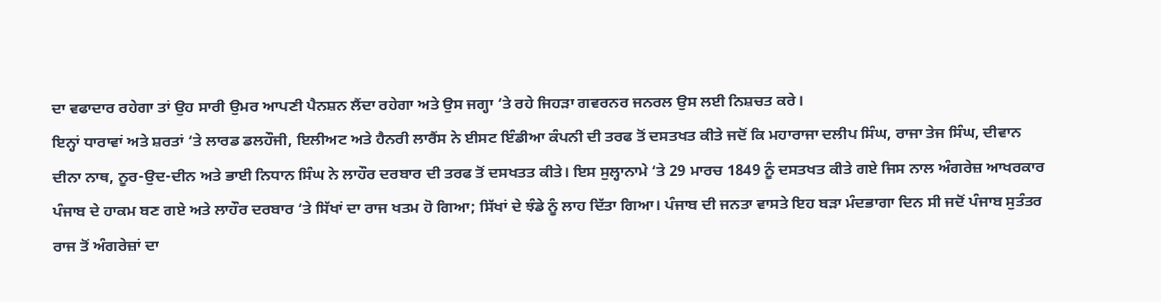ਦਾ ਵਫਾਦਾਰ ਰਹੇਗਾ ਤਾਂ ਉਹ ਸਾਰੀ ਉਮਰ ਆਪਣੀ ਪੈਨਸ਼ਨ ਲੈਂਦਾ ਰਹੇਗਾ ਅਤੇ ਉਸ ਜਗ੍ਹਾ ‘ਤੇ ਰਹੇ ਜਿਹੜਾ ਗਵਰਨਰ ਜਨਰਲ ਉਸ ਲਈ ਨਿਸ਼ਚਤ ਕਰੇ।
ਇਨ੍ਹਾਂ ਧਾਰਾਵਾਂ ਅਤੇ ਸ਼ਰਤਾਂ ‘ਤੇ ਲਾਰਡ ਡਲਹੌਜੀ, ਇਲੀਅਟ ਅਤੇ ਹੈਨਰੀ ਲਾਰੈਂਸ ਨੇ ਈਸਟ ਇੰਡੀਆ ਕੰਪਨੀ ਦੀ ਤਰਫ ਤੋਂ ਦਸਤਖਤ ਕੀਤੇ ਜਦੋਂ ਕਿ ਮਹਾਰਾਜਾ ਦਲੀਪ ਸਿੰਘ, ਰਾਜਾ ਤੇਜ ਸਿੰਘ, ਦੀਵਾਨ ਦੀਨਾ ਨਾਥ, ਨੂਰ-ਉਦ-ਦੀਨ ਅਤੇ ਭਾਈ ਨਿਧਾਨ ਸਿੰਘ ਨੇ ਲਾਹੌਰ ਦਰਬਾਰ ਦੀ ਤਰਫ ਤੋਂ ਦਸਖਤਤ ਕੀਤੇ। ਇਸ ਸੁਲ੍ਹਾਨਾਮੇ ‘ਤੇ 29 ਮਾਰਚ 1849 ਨੂੰ ਦਸਤਖਤ ਕੀਤੇ ਗਏ ਜਿਸ ਨਾਲ ਅੰਗਰੇਜ਼ ਆਖਰਕਾਰ ਪੰਜਾਬ ਦੇ ਹਾਕਮ ਬਣ ਗਏ ਅਤੇ ਲਾਹੌਰ ਦਰਬਾਰ ‘ਤੇ ਸਿੱਖਾਂ ਦਾ ਰਾਜ ਖਤਮ ਹੋ ਗਿਆ; ਸਿੱਖਾਂ ਦੇ ਝੰਡੇ ਨੂੰ ਲਾਹ ਦਿੱਤਾ ਗਿਆ। ਪੰਜਾਬ ਦੀ ਜਨਤਾ ਵਾਸਤੇ ਇਹ ਬੜਾ ਮੰਦਭਾਗਾ ਦਿਨ ਸੀ ਜਦੋਂ ਪੰਜਾਬ ਸੁਤੰਤਰ ਰਾਜ ਤੋਂ ਅੰਗਰੇਜ਼ਾਂ ਦਾ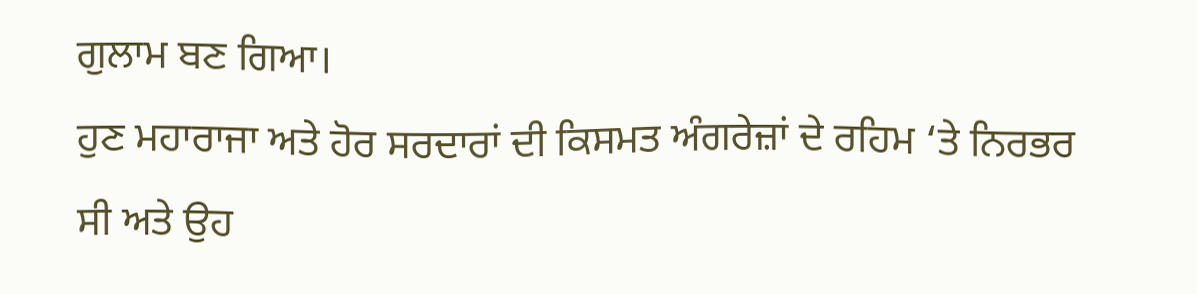ਗੁਲਾਮ ਬਣ ਗਿਆ।
ਹੁਣ ਮਹਾਰਾਜਾ ਅਤੇ ਹੋਰ ਸਰਦਾਰਾਂ ਦੀ ਕਿਸਮਤ ਅੰਗਰੇਜ਼ਾਂ ਦੇ ਰਹਿਮ ‘ਤੇ ਨਿਰਭਰ ਸੀ ਅਤੇ ਉਹ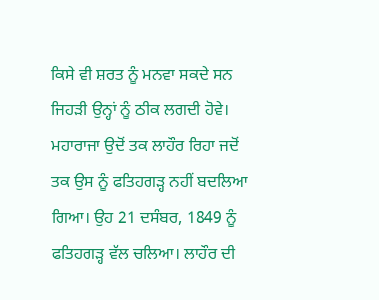ਕਿਸੇ ਵੀ ਸ਼ਰਤ ਨੂੰ ਮਨਵਾ ਸਕਦੇ ਸਨ ਜਿਹੜੀ ਉਨ੍ਹਾਂ ਨੂੰ ਠੀਕ ਲਗਦੀ ਹੋਵੇ। ਮਹਾਰਾਜਾ ਉਦੋਂ ਤਕ ਲਾਹੌਰ ਰਿਹਾ ਜਦੋਂ ਤਕ ਉਸ ਨੂੰ ਫਤਿਹਗੜ੍ਹ ਨਹੀਂ ਬਦਲਿਆ ਗਿਆ। ਉਹ 21 ਦਸੰਬਰ, 1849 ਨੂੰ ਫਤਿਹਗੜ੍ਹ ਵੱਲ ਚਲਿਆ। ਲਾਹੌਰ ਦੀ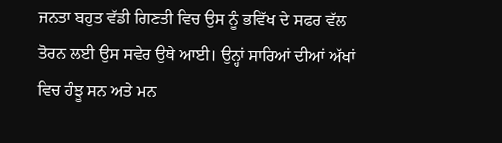ਜਨਤਾ ਬਹੁਤ ਵੱਡੀ ਗਿਣਤੀ ਵਿਚ ਉਸ ਨੂੰ ਭਵਿੱਖ ਦੇ ਸਫਰ ਵੱਲ ਤੋਰਨ ਲਈ ਉਸ ਸਵੇਰ ਉਥੇ ਆਈ। ਉਨ੍ਹਾਂ ਸਾਰਿਆਂ ਦੀਆਂ ਅੱਖਾਂ ਵਿਚ ਹੰਝੂ ਸਨ ਅਤੇ ਮਨ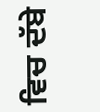ਵਿਚ ਦੱਬੇ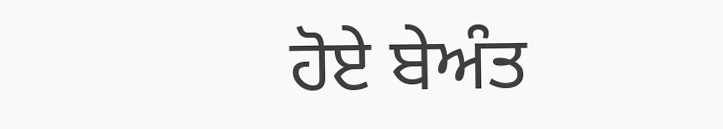ਹੋਏ ਬੇਅੰਤ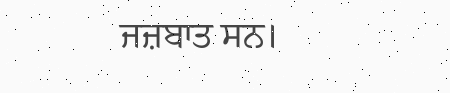ਜਜ਼ਬਾਤ ਸਨ।